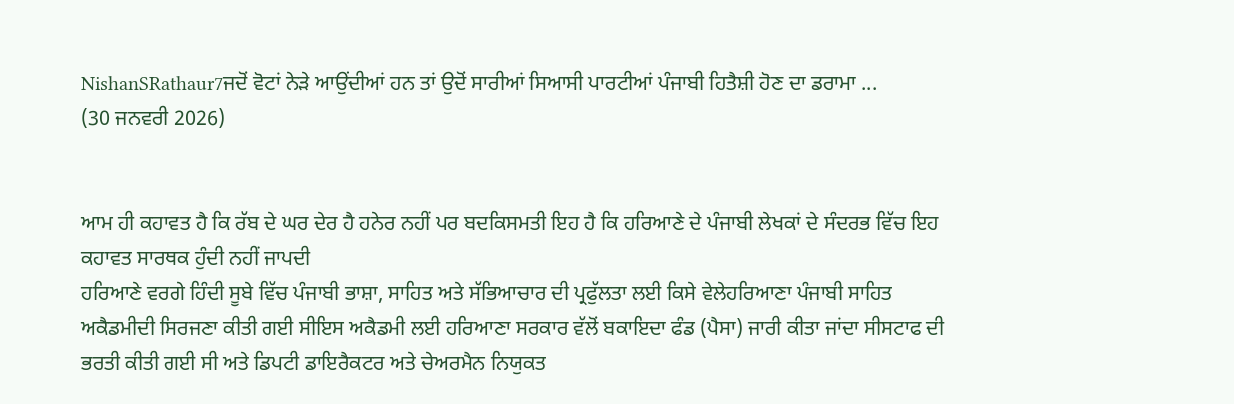NishanSRathaur7ਜਦੋਂ ਵੋਟਾਂ ਨੇੜੇ ਆਉਂਦੀਆਂ ਹਨ ਤਾਂ ਉਦੋਂ ਸਾਰੀਆਂ ਸਿਆਸੀ ਪਾਰਟੀਆਂ ਪੰਜਾਬੀ ਹਿਤੈਸ਼ੀ ਹੋਣ ਦਾ ਡਰਾਮਾ ...
(30 ਜਨਵਰੀ 2026)


ਆਮ ਹੀ ਕਹਾਵਤ ਹੈ ਕਿ ਰੱਬ ਦੇ ਘਰ ਦੇਰ ਹੈ ਹਨੇਰ ਨਹੀਂ ਪਰ ਬਦਕਿਸਮਤੀ ਇਹ ਹੈ ਕਿ ਹਰਿਆਣੇ ਦੇ ਪੰਜਾਬੀ ਲੇਖਕਾਂ ਦੇ ਸੰਦਰਭ ਵਿੱਚ ਇਹ ਕਹਾਵਤ ਸਾਰਥਕ ਹੁੰਦੀ ਨਹੀਂ ਜਾਪਦੀ
ਹਰਿਆਣੇ ਵਰਗੇ ਹਿੰਦੀ ਸੂਬੇ ਵਿੱਚ ਪੰਜਾਬੀ ਭਾਸ਼ਾ, ਸਾਹਿਤ ਅਤੇ ਸੱਭਿਆਚਾਰ ਦੀ ਪ੍ਰਫੁੱਲਤਾ ਲਈ ਕਿਸੇ ਵੇਲੇਹਰਿਆਣਾ ਪੰਜਾਬੀ ਸਾਹਿਤ ਅਕੈਡਮੀਦੀ ਸਿਰਜਣਾ ਕੀਤੀ ਗਈ ਸੀਇਸ ਅਕੈਡਮੀ ਲਈ ਹਰਿਆਣਾ ਸਰਕਾਰ ਵੱਲੋਂ ਬਕਾਇਦਾ ਫੰਡ (ਪੈਸਾ) ਜਾਰੀ ਕੀਤਾ ਜਾਂਦਾ ਸੀਸਟਾਫ ਦੀ ਭਰਤੀ ਕੀਤੀ ਗਈ ਸੀ ਅਤੇ ਡਿਪਟੀ ਡਾਇਰੈਕਟਰ ਅਤੇ ਚੇਅਰਮੈਨ ਨਿਯੁਕਤ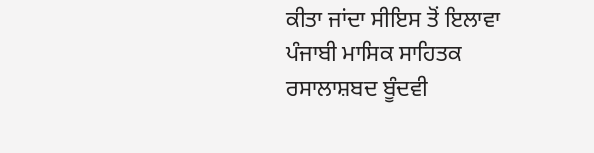ਕੀਤਾ ਜਾਂਦਾ ਸੀਇਸ ਤੋਂ ਇਲਾਵਾ ਪੰਜਾਬੀ ਮਾਸਿਕ ਸਾਹਿਤਕ ਰਸਾਲਾਸ਼ਬਦ ਬੂੰਦਵੀ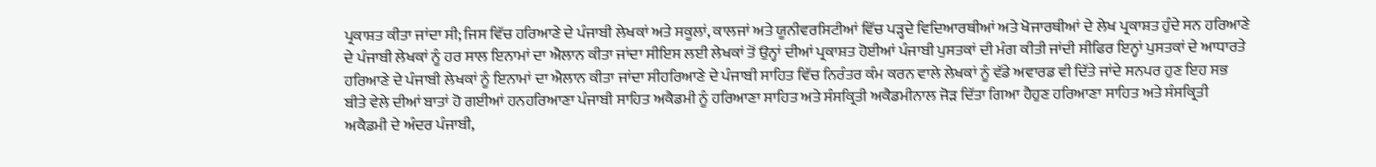ਪ੍ਰਕਾਸ਼ਤ ਕੀਤਾ ਜਾਂਦਾ ਸੀ; ਜਿਸ ਵਿੱਚ ਹਰਿਆਣੇ ਦੇ ਪੰਜਾਬੀ ਲੇਖਕਾਂ ਅਤੇ ਸਕੂਲਾਂ, ਕਾਲਜਾਂ ਅਤੇ ਯੂਨੀਵਰਸਿਟੀਆਂ ਵਿੱਚ ਪੜ੍ਹਦੇ ਵਿਦਿਆਰਥੀਆਂ ਅਤੇ ਖੋਜਾਰਥੀਆਂ ਦੇ ਲੇਖ ਪ੍ਰਕਾਸ਼ਤ ਹੁੰਦੇ ਸਨ ਹਰਿਆਣੇ ਦੇ ਪੰਜਾਬੀ ਲੇਖਕਾਂ ਨੂੰ ਹਰ ਸਾਲ ਇਨਾਮਾਂ ਦਾ ਐਲਾਨ ਕੀਤਾ ਜਾਂਦਾ ਸੀਇਸ ਲਈ ਲੇਖਕਾਂ ਤੋਂ ਉਨ੍ਹਾਂ ਦੀਆਂ ਪ੍ਰਕਾਸ਼ਤ ਹੋਈਆਂ ਪੰਜਾਬੀ ਪੁਸਤਕਾਂ ਦੀ ਮੰਗ ਕੀਤੀ ਜਾਂਦੀ ਸੀਫਿਰ ਇਨ੍ਹਾਂ ਪੁਸਤਕਾਂ ਦੇ ਆਧਾਰਤੇ ਹਰਿਆਣੇ ਦੇ ਪੰਜਾਬੀ ਲੇਖਕਾਂ ਨੂੰ ਇਨਾਮਾਂ ਦਾ ਐਲਾਨ ਕੀਤਾ ਜਾਂਦਾ ਸੀਹਰਿਆਣੇ ਦੇ ਪੰਜਾਬੀ ਸਾਹਿਤ ਵਿੱਚ ਨਿਰੰਤਰ ਕੰਮ ਕਰਨ ਵਾਲੇ ਲੇਖਕਾਂ ਨੂੰ ਵੱਡੇ ਅਵਾਰਡ ਵੀ ਦਿੱਤੇ ਜਾਂਦੇ ਸਨਪਰ ਹੁਣ ਇਹ ਸਭ ਬੀਤੇ ਵੇਲੇ ਦੀਆਂ ਬਾਤਾਂ ਹੋ ਗਈਆਂ ਹਨਹਰਿਆਣਾ ਪੰਜਾਬੀ ਸਾਹਿਤ ਅਕੈਡਮੀ ਨੂੰ ਹਰਿਆਣਾ ਸਾਹਿਤ ਅਤੇ ਸੰਸਕ੍ਰਿਤੀ ਅਕੈਡਮੀਨਾਲ ਜੋੜ ਦਿੱਤਾ ਗਿਆ ਹੈਹੁਣ ਹਰਿਆਣਾ ਸਾਹਿਤ ਅਤੇ ਸੰਸਕ੍ਰਿਤੀ ਅਕੈਡਮੀ ਦੇ ਅੰਦਰ ਪੰਜਾਬੀ,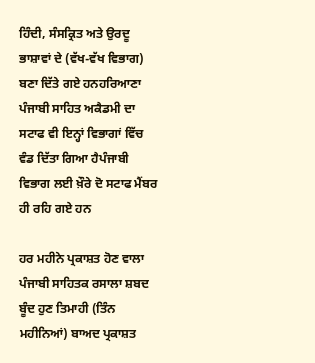ਹਿੰਦੀ, ਸੰਸਕ੍ਰਿਤ ਅਤੇ ਉਰਦੂ ਭਾਸ਼ਾਵਾਂ ਦੇ (ਵੱਖ-ਵੱਖ ਵਿਭਾਗ) ਬਣਾ ਦਿੱਤੇ ਗਏ ਹਨਹਰਿਆਣਾ ਪੰਜਾਬੀ ਸਾਹਿਤ ਅਕੈਡਮੀ ਦਾ ਸਟਾਫ ਵੀ ਇਨ੍ਹਾਂ ਵਿਭਾਗਾਂ ਵਿੱਚ ਵੰਡ ਦਿੱਤਾ ਗਿਆ ਹੈਪੰਜਾਬੀ ਵਿਭਾਗ ਲਈ ਖ਼ੌਰੇ ਦੋ ਸਟਾਫ ਮੈਂਬਰ ਹੀ ਰਹਿ ਗਏ ਹਨ

ਹਰ ਮਹੀਨੇ ਪ੍ਰਕਾਸ਼ਤ ਹੋਣ ਵਾਲਾ ਪੰਜਾਬੀ ਸਾਹਿਤਕ ਰਸਾਲਾ ਸ਼ਬਦ ਬੂੰਦ ਹੁਣ ਤਿਮਾਹੀ (ਤਿੰਨ ਮਹੀਨਿਆਂ) ਬਾਅਦ ਪ੍ਰਕਾਸ਼ਤ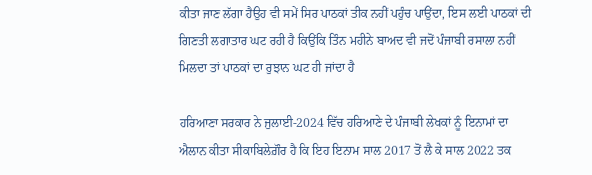ਕੀਤਾ ਜਾਣ ਲੱਗਾ ਹੈਉਹ ਵੀ ਸਮੇਂ ਸਿਰ ਪਾਠਕਾਂ ਤੀਕ ਨਹੀਂ ਪਹੁੰਚ ਪਾਉਂਦਾ, ਇਸ ਲਈ ਪਾਠਕਾਂ ਦੀ ਗਿਣਤੀ ਲਗਾਤਾਰ ਘਟ ਰਹੀ ਹੈ ਕਿਉਂਕਿ ਤਿੰਨ ਮਹੀਨੇ ਬਾਅਦ ਵੀ ਜਦੋਂ ਪੰਜਾਬੀ ਰਸਾਲਾ ਨਹੀਂ ਮਿਲਦਾ ਤਾਂ ਪਾਠਕਾਂ ਦਾ ਰੁਝਾਨ ਘਟ ਹੀ ਜਾਂਦਾ ਹੈ

ਹਰਿਆਣਾ ਸਰਕਾਰ ਨੇ ਜੁਲਾਈ-2024 ਵਿੱਚ ਹਰਿਆਣੇ ਦੇ ਪੰਜਾਬੀ ਲੇਖਕਾਂ ਨੂੰ ਇਨਾਮਾਂ ਦਾ ਐਲਾਨ ਕੀਤਾ ਸੀਕਾਬਿਲੇਗ਼ੌਰ ਹੈ ਕਿ ਇਹ ਇਨਾਮ ਸਾਲ 2017 ਤੋਂ ਲੈ ਕੇ ਸਾਲ 2022 ਤਕ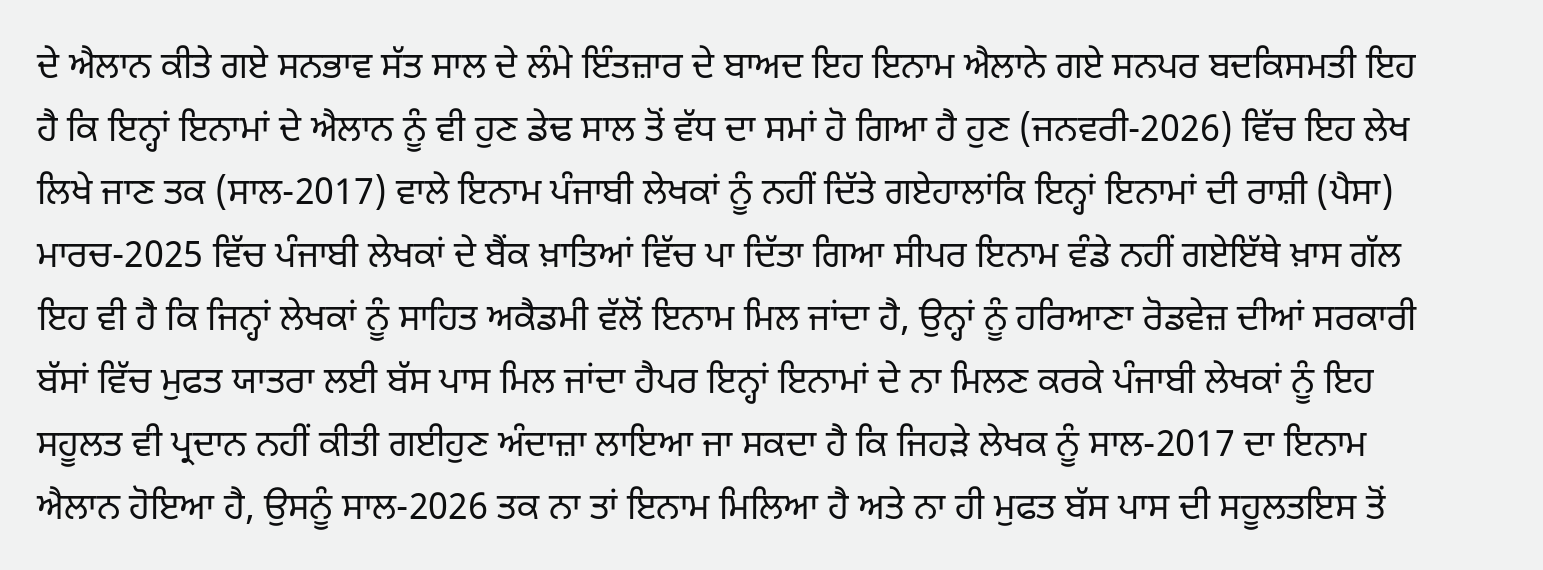ਦੇ ਐਲਾਨ ਕੀਤੇ ਗਏ ਸਨਭਾਵ ਸੱਤ ਸਾਲ ਦੇ ਲੰਮੇ ਇੰਤਜ਼ਾਰ ਦੇ ਬਾਅਦ ਇਹ ਇਨਾਮ ਐਲਾਨੇ ਗਏ ਸਨਪਰ ਬਦਕਿਸਮਤੀ ਇਹ ਹੈ ਕਿ ਇਨ੍ਹਾਂ ਇਨਾਮਾਂ ਦੇ ਐਲਾਨ ਨੂੰ ਵੀ ਹੁਣ ਡੇਢ ਸਾਲ ਤੋਂ ਵੱਧ ਦਾ ਸਮਾਂ ਹੋ ਗਿਆ ਹੈ ਹੁਣ (ਜਨਵਰੀ-2026) ਵਿੱਚ ਇਹ ਲੇਖ ਲਿਖੇ ਜਾਣ ਤਕ (ਸਾਲ-2017) ਵਾਲੇ ਇਨਾਮ ਪੰਜਾਬੀ ਲੇਖਕਾਂ ਨੂੰ ਨਹੀਂ ਦਿੱਤੇ ਗਏਹਾਲਾਂਕਿ ਇਨ੍ਹਾਂ ਇਨਾਮਾਂ ਦੀ ਰਾਸ਼ੀ (ਪੈਸਾ) ਮਾਰਚ-2025 ਵਿੱਚ ਪੰਜਾਬੀ ਲੇਖਕਾਂ ਦੇ ਬੈਂਕ ਖ਼ਾਤਿਆਂ ਵਿੱਚ ਪਾ ਦਿੱਤਾ ਗਿਆ ਸੀਪਰ ਇਨਾਮ ਵੰਡੇ ਨਹੀਂ ਗਏਇੱਥੇ ਖ਼ਾਸ ਗੱਲ ਇਹ ਵੀ ਹੈ ਕਿ ਜਿਨ੍ਹਾਂ ਲੇਖਕਾਂ ਨੂੰ ਸਾਹਿਤ ਅਕੈਡਮੀ ਵੱਲੋਂ ਇਨਾਮ ਮਿਲ ਜਾਂਦਾ ਹੈ, ਉਨ੍ਹਾਂ ਨੂੰ ਹਰਿਆਣਾ ਰੋਡਵੇਜ਼ ਦੀਆਂ ਸਰਕਾਰੀ ਬੱਸਾਂ ਵਿੱਚ ਮੁਫਤ ਯਾਤਰਾ ਲਈ ਬੱਸ ਪਾਸ ਮਿਲ ਜਾਂਦਾ ਹੈਪਰ ਇਨ੍ਹਾਂ ਇਨਾਮਾਂ ਦੇ ਨਾ ਮਿਲਣ ਕਰਕੇ ਪੰਜਾਬੀ ਲੇਖਕਾਂ ਨੂੰ ਇਹ ਸਹੂਲਤ ਵੀ ਪ੍ਰਦਾਨ ਨਹੀਂ ਕੀਤੀ ਗਈਹੁਣ ਅੰਦਾਜ਼ਾ ਲਾਇਆ ਜਾ ਸਕਦਾ ਹੈ ਕਿ ਜਿਹੜੇ ਲੇਖਕ ਨੂੰ ਸਾਲ-2017 ਦਾ ਇਨਾਮ ਐਲਾਨ ਹੋਇਆ ਹੈ, ਉਸਨੂੰ ਸਾਲ-2026 ਤਕ ਨਾ ਤਾਂ ਇਨਾਮ ਮਿਲਿਆ ਹੈ ਅਤੇ ਨਾ ਹੀ ਮੁਫਤ ਬੱਸ ਪਾਸ ਦੀ ਸਹੂਲਤਇਸ ਤੋਂ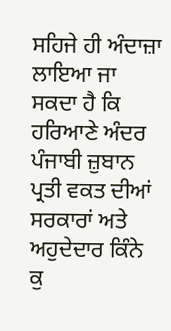ਸਹਿਜੇ ਹੀ ਅੰਦਾਜ਼ਾ ਲਾਇਆ ਜਾ ਸਕਦਾ ਹੈ ਕਿ ਹਰਿਆਣੇ ਅੰਦਰ ਪੰਜਾਬੀ ਜ਼ੁਬਾਨ ਪ੍ਰਤੀ ਵਕਤ ਦੀਆਂ ਸਰਕਾਰਾਂ ਅਤੇ ਅਹੁਦੇਦਾਰ ਕਿੰਨੇ ਕੁ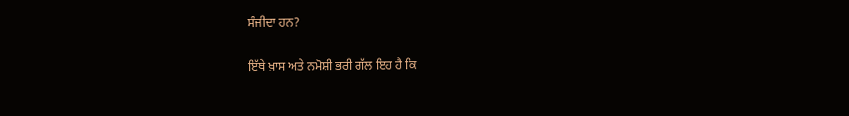ਸੰਜੀਦਾ ਹਨ?

ਇੱਥੇ ਖ਼ਾਸ ਅਤੇ ਨਮੋਸ਼ੀ ਭਰੀ ਗੱਲ ਇਹ ਹੈ ਕਿ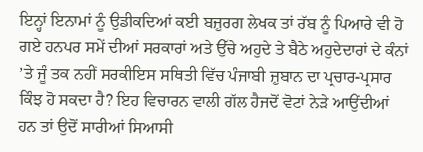ਇਨ੍ਹਾਂ ਇਨਾਮਾਂ ਨੂੰ ਉਡੀਕਦਿਆਂ ਕਈ ਬਜ਼ੁਰਗ ਲੇਖਕ ਤਾਂ ਰੱਬ ਨੂੰ ਪਿਆਰੇ ਵੀ ਹੋ ਗਏ ਹਨਪਰ ਸਮੇਂ ਦੀਆਂ ਸਰਕਾਰਾਂ ਅਤੇ ਉੱਚੇ ਅਹੁਦੇ ਤੇ ਬੈਠੇ ਅਹੁਦੇਦਾਰਾਂ ਦੇ ਕੰਨਾਂ ’ਤੇ ਜੂੰ ਤਕ ਨਹੀਂ ਸਰਕੀਇਸ ਸਥਿਤੀ ਵਿੱਚ ਪੰਜਾਬੀ ਜ਼ੁਬਾਨ ਦਾ ਪ੍ਰਚਾਰ-ਪ੍ਰਸਾਰ ਕਿੰਝ ਹੋ ਸਕਦਾ ਹੈ? ਇਹ ਵਿਚਾਰਨ ਵਾਲੀ ਗੱਲ ਹੈਜਦੋਂ ਵੋਟਾਂ ਨੇੜੇ ਆਉਂਦੀਆਂ ਹਨ ਤਾਂ ਉਦੋਂ ਸਾਰੀਆਂ ਸਿਆਸੀ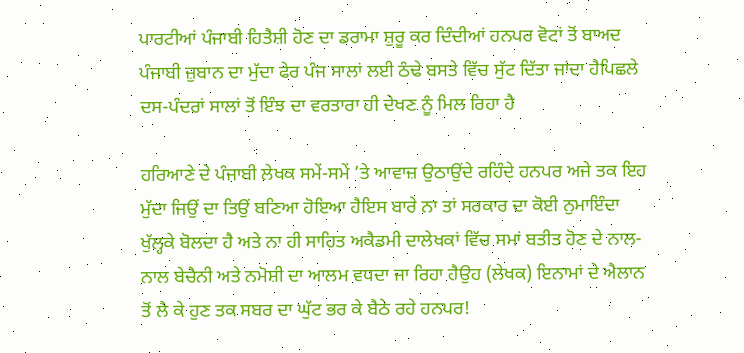ਪਾਰਟੀਆਂ ਪੰਜਾਬੀ ਹਿਤੈਸ਼ੀ ਹੋਣ ਦਾ ਡਰਾਮਾ ਸ਼ੁਰੂ ਕਰ ਦਿੰਦੀਆਂ ਹਨਪਰ ਵੋਟਾਂ ਤੋਂ ਬਾਅਦ ਪੰਜਾਬੀ ਜ਼ੁਬਾਨ ਦਾ ਮੁੱਦਾ ਫੇਰ ਪੰਜ ਸਾਲਾਂ ਲਈ ਠੰਢੇ ਬਸਤੇ ਵਿੱਚ ਸੁੱਟ ਦਿੱਤਾ ਜਾਂਦਾ ਹੈਪਿਛਲੇ ਦਸ-ਪੰਦਰਾਂ ਸਾਲਾਂ ਤੋਂ ਇੰਝ ਦਾ ਵਰਤਾਰਾ ਹੀ ਦੇਖਣ ਨੂੰ ਮਿਲ ਰਿਹਾ ਹੈ

ਹਰਿਆਣੇ ਦੇ ਪੰਜਾਬੀ ਲੇਖਕ ਸਮੇਂ-ਸਮੇਂ ’ਤੇ ਆਵਾਜ਼ ਉਠਾਉਂਦੇ ਰਹਿੰਦੇ ਹਨਪਰ ਅਜੇ ਤਕ ਇਹ ਮੁੱਦਾ ਜਿਉਂ ਦਾ ਤਿਉਂ ਬਣਿਆ ਹੋਇਆ ਹੈਇਸ ਬਾਰੇ ਨਾ ਤਾਂ ਸਰਕਾਰ ਦਾ ਕੋਈ ਨੁਮਾਇੰਦਾ ਖੁੱਲ੍ਹਕੇ ਬੋਲਦਾ ਹੈ ਅਤੇ ਨਾ ਹੀ ਸਾਹਿਤ ਅਕੈਡਮੀ ਦਾਲੇਖਕਾਂ ਵਿੱਚ ਸਮਾਂ ਬਤੀਤ ਹੋਣ ਦੇ ਨਾਲ-ਨਾਲ ਬੇਚੈਨੀ ਅਤੇ ਨਮੋਸ਼ੀ ਦਾ ਆਲਮ ਵਧਦਾ ਜਾ ਰਿਹਾ ਹੈਉਹ (ਲੇਖਕ) ਇਨਾਮਾਂ ਦੇ ਐਲਾਨ ਤੋਂ ਲੈ ਕੇ ਹੁਣ ਤਕ ਸਬਰ ਦਾ ਘੁੱਟ ਭਰ ਕੇ ਬੈਠੇ ਰਹੇ ਹਨਪਰ!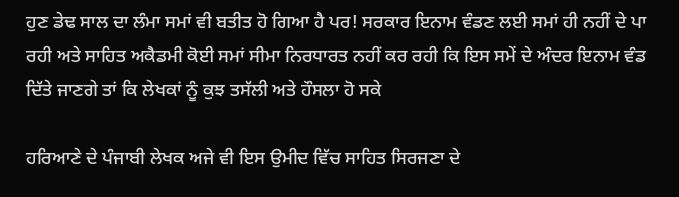ਹੁਣ ਡੇਢ ਸਾਲ ਦਾ ਲੰਮਾ ਸਮਾਂ ਵੀ ਬਤੀਤ ਹੋ ਗਿਆ ਹੈ ਪਰ! ਸਰਕਾਰ ਇਨਾਮ ਵੰਡਣ ਲਈ ਸਮਾਂ ਹੀ ਨਹੀਂ ਦੇ ਪਾ ਰਹੀ ਅਤੇ ਸਾਹਿਤ ਅਕੈਡਮੀ ਕੋਈ ਸਮਾਂ ਸੀਮਾ ਨਿਰਧਾਰਤ ਨਹੀਂ ਕਰ ਰਹੀ ਕਿ ਇਸ ਸਮੇਂ ਦੇ ਅੰਦਰ ਇਨਾਮ ਵੰਡ ਦਿੱਤੇ ਜਾਣਗੇ ਤਾਂ ਕਿ ਲੇਖਕਾਂ ਨੂੰ ਕੁਝ ਤਸੱਲੀ ਅਤੇ ਹੌਸਲਾ ਹੋ ਸਕੇ

ਹਰਿਆਣੇ ਦੇ ਪੰਜਾਬੀ ਲੇਖਕ ਅਜੇ ਵੀ ਇਸ ਉਮੀਦ ਵਿੱਚ ਸਾਹਿਤ ਸਿਰਜਣਾ ਦੇ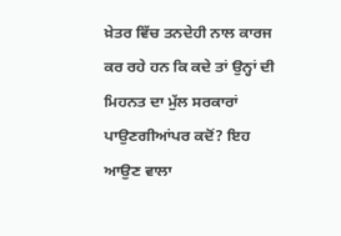ਖ਼ੇਤਰ ਵਿੱਚ ਤਨਦੇਹੀ ਨਾਲ ਕਾਰਜ ਕਰ ਰਹੇ ਹਨ ਕਿ ਕਦੇ ਤਾਂ ਉਨ੍ਹਾਂ ਦੀ ਮਿਹਨਤ ਦਾ ਮੁੱਲ ਸਰਕਾਰਾਂ ਪਾਉਣਗੀਆਂਪਰ ਕਦੋਂ? ਇਹ ਆਉਣ ਵਾਲਾ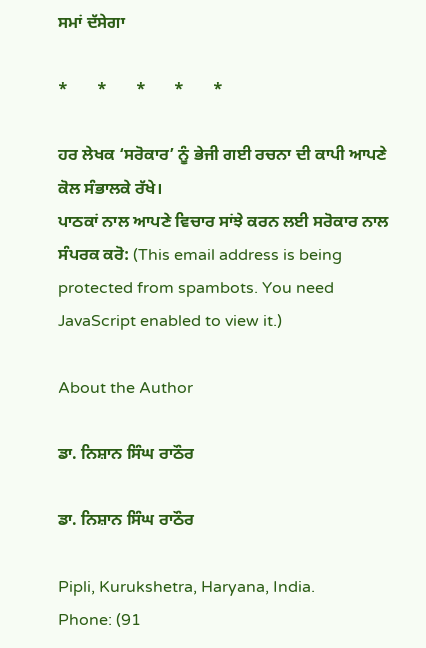ਸਮਾਂ ਦੱਸੇਗਾ

*       *       *       *       *

ਹਰ ਲੇਖਕ ‘ਸਰੋਕਾਰ’ ਨੂੰ ਭੇਜੀ ਗਈ ਰਚਨਾ ਦੀ ਕਾਪੀ ਆਪਣੇ ਕੋਲ ਸੰਭਾਲਕੇ ਰੱਖੇ।
ਪਾਠਕਾਂ ਨਾਲ ਆਪਣੇ ਵਿਚਾਰ ਸਾਂਝੇ ਕਰਨ ਲਈ ਸਰੋਕਾਰ ਨਾਲ ਸੰਪਰਕ ਕਰੋ: (This email address is being protected from spambots. You need JavaScript enabled to view it.)

About the Author

ਡਾ. ਨਿਸ਼ਾਨ ਸਿੰਘ ਰਾਠੌਰ

ਡਾ. ਨਿਸ਼ਾਨ ਸਿੰਘ ਰਾਠੌਰ

Pipli, Kurukshetra, Haryana, India.
Phone: (91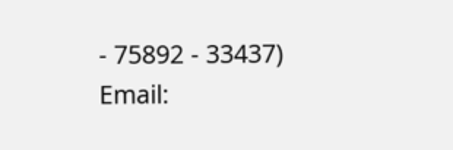- 75892 - 33437)
Email: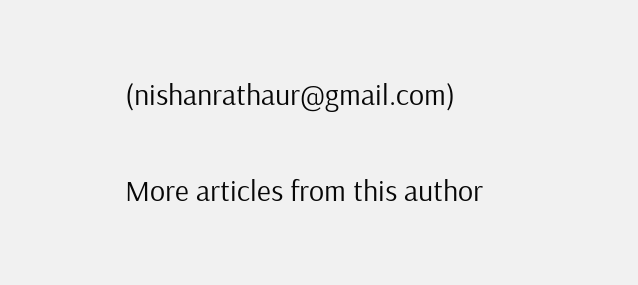(nishanrathaur@gmail.com)

More articles from this author